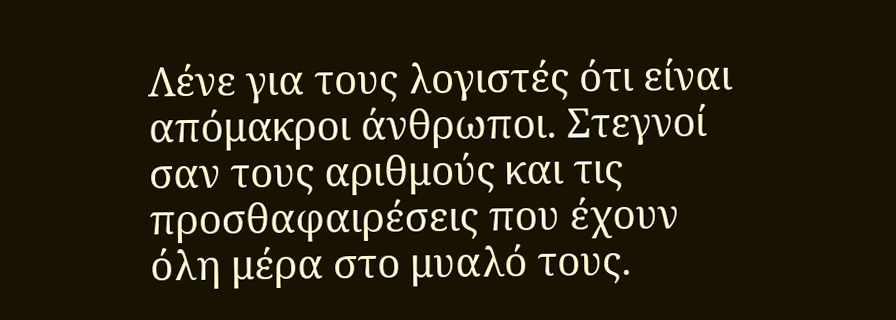Λένε για τους λογιστές ότι είναι απόμακροι άνθρωποι. Στεγνοί σαν τους αριθμούς και τις προσθαφαιρέσεις που έχουν όλη μέρα στο μυαλό τους.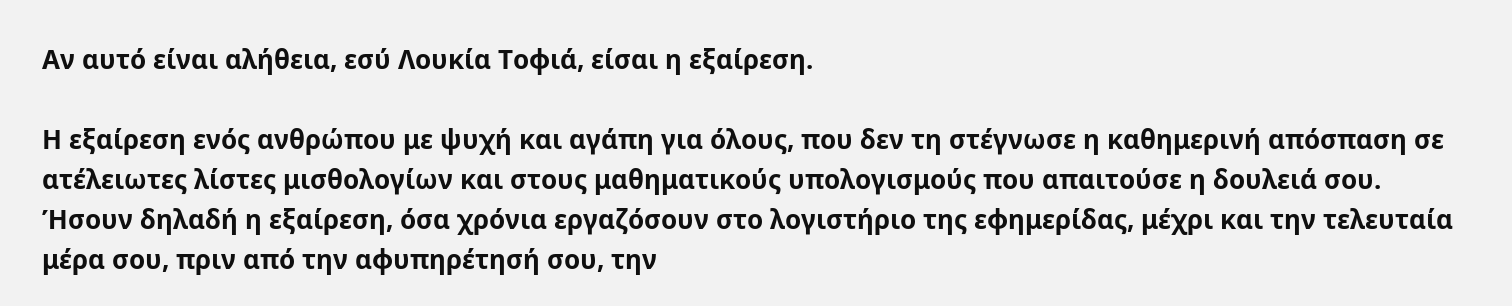Αν αυτό είναι αλήθεια, εσύ Λουκία Τοφιά, είσαι η εξαίρεση.

Η εξαίρεση ενός ανθρώπου με ψυχή και αγάπη για όλους, που δεν τη στέγνωσε η καθημερινή απόσπαση σε ατέλειωτες λίστες μισθολογίων και στους μαθηματικούς υπολογισμούς που απαιτούσε η δουλειά σου.
Ήσουν δηλαδή η εξαίρεση, όσα χρόνια εργαζόσουν στο λογιστήριο της εφημερίδας, μέχρι και την τελευταία μέρα σου, πριν από την αφυπηρέτησή σου, την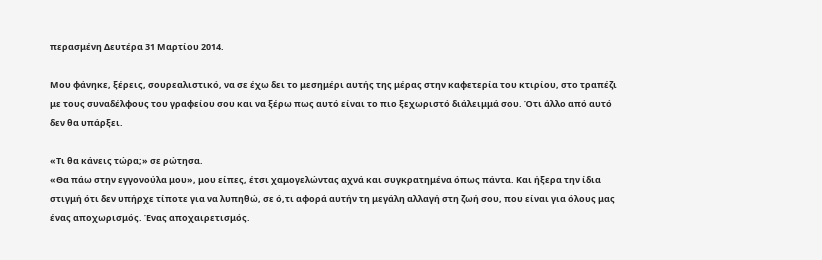περασμένη Δευτέρα 31 Μαρτίου 2014.

Μου φάνηκε, ξέρεις, σουρεαλιστικό, να σε έχω δει το μεσημέρι αυτής της μέρας στην καφετερία του κτιρίου, στο τραπέζι με τους συναδέλφους του γραφείου σου και να ξέρω πως αυτό είναι το πιο ξεχωριστό διάλειμμά σου. Ότι άλλο από αυτό δεν θα υπάρξει.

«Τι θα κάνεις τώρα;» σε ρώτησα.
«Θα πάω στην εγγονούλα μου», μου είπες, έτσι χαμογελώντας αχνά και συγκρατημένα όπως πάντα. Και ήξερα την ίδια στιγμή ότι δεν υπήρχε τίποτε για να λυπηθώ, σε ό,τι αφορά αυτήν τη μεγάλη αλλαγή στη ζωή σου, που είναι για όλους μας ένας αποχωρισμός. Ένας αποχαιρετισμός.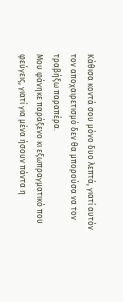Κάθισα κοντά σου μόνο δυο λεπτά, γιατί αυτόν τον αποχαιρετισμό δεν θα μπορούσα να τον τραβήξω παραπέρα.
Μου φάνηκε παράξενο κι εξωπραγματικό που φεύγεις, γιατί για μένα ήσουν πάντα η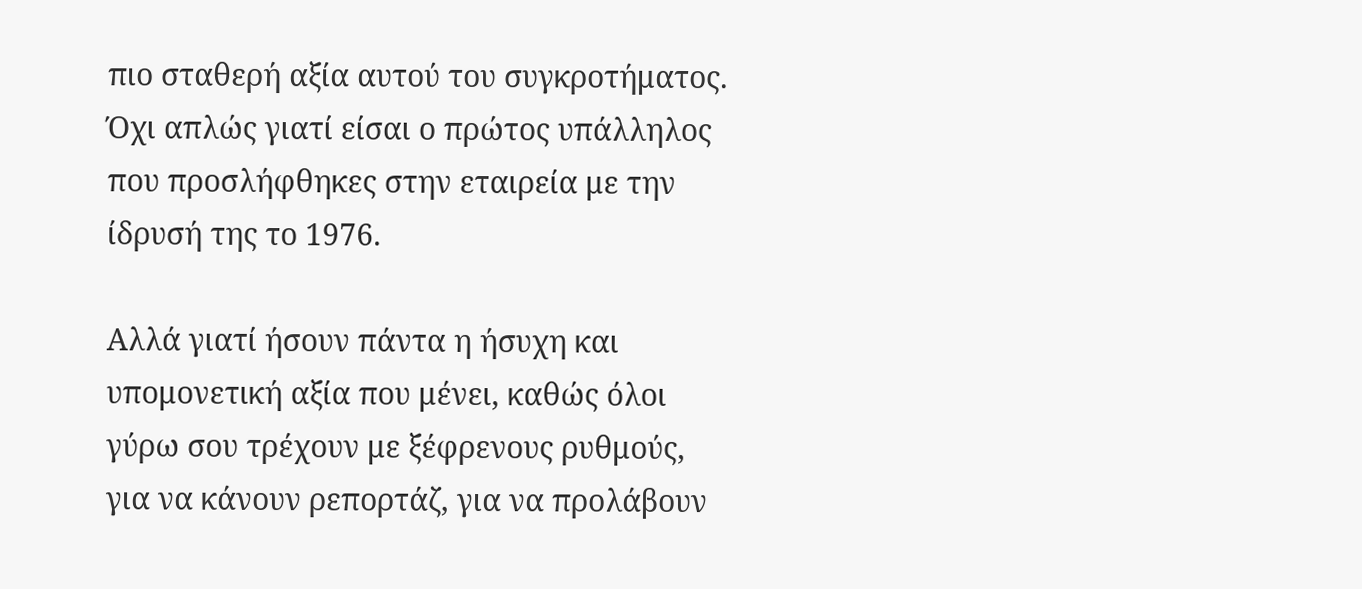πιο σταθερή αξία αυτού του συγκροτήματος. Όχι απλώς γιατί είσαι ο πρώτος υπάλληλος που προσλήφθηκες στην εταιρεία με την ίδρυσή της το 1976.

Αλλά γιατί ήσουν πάντα η ήσυχη και υπομονετική αξία που μένει, καθώς όλοι γύρω σου τρέχουν με ξέφρενους ρυθμούς, για να κάνουν ρεπορτάζ, για να προλάβουν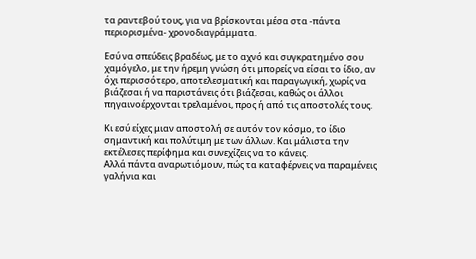τα ραντεβού τους, για να βρίσκονται μέσα στα -πάντα περιορισμένα- χρονοδιαγράμματα.

Εσύ να σπεύδεις βραδέως, με το αχνό και συγκρατημένο σου χαμόγελο, με την ήρεμη γνώση ότι μπορείς να είσαι το ίδιο, αν όχι περισσότερο, αποτελεσματική και παραγωγική, χωρίς να βιάζεσαι ή να παριστάνεις ότι βιάζεσαι, καθώς οι άλλοι πηγαινοέρχονται τρελαμένοι, προς ή από τις αποστολές τους.

Κι εσύ είχες μιαν αποστολή σε αυτόν τον κόσμο, το ίδιο σημαντική και πολύτιμη με των άλλων. Και μάλιστα την εκτέλεσες περίφημα και συνεχίζεις να το κάνεις.
Αλλά πάντα αναρωτιόμουν, πώς τα καταφέρνεις να παραμένεις γαλήνια και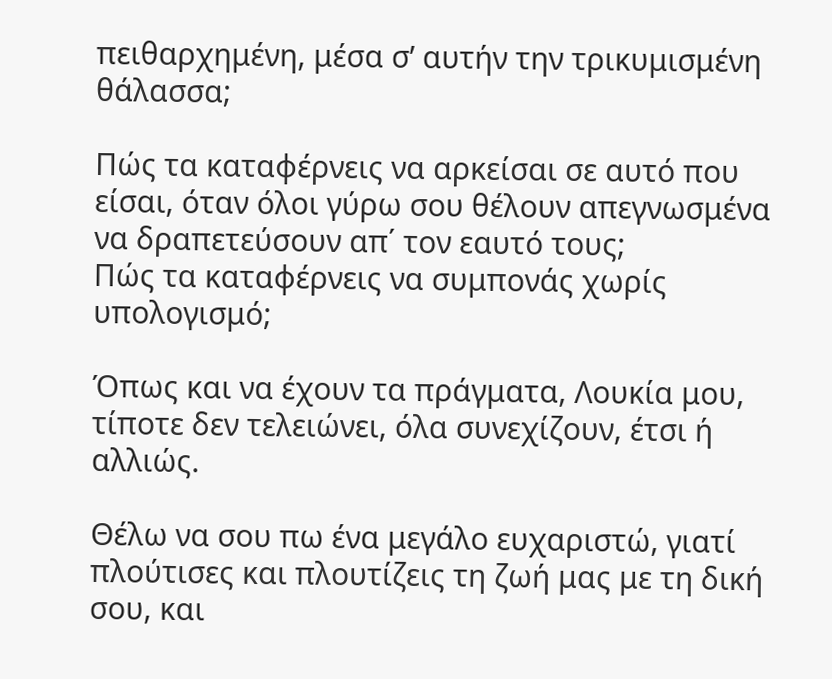πειθαρχημένη, μέσα σ’ αυτήν την τρικυμισμένη θάλασσα;

Πώς τα καταφέρνεις να αρκείσαι σε αυτό που είσαι, όταν όλοι γύρω σου θέλουν απεγνωσμένα να δραπετεύσουν απ΄ τον εαυτό τους;
Πώς τα καταφέρνεις να συμπονάς χωρίς υπολογισμό;

Όπως και να έχουν τα πράγματα, Λουκία μου, τίποτε δεν τελειώνει, όλα συνεχίζουν, έτσι ή αλλιώς.

Θέλω να σου πω ένα μεγάλο ευχαριστώ, γιατί πλούτισες και πλουτίζεις τη ζωή μας με τη δική σου, και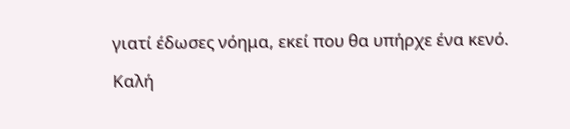γιατί έδωσες νόημα, εκεί που θα υπήρχε ένα κενό.

Καλή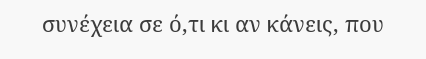συνέχεια σε ό,τι κι αν κάνεις, που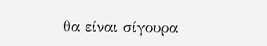θα είναι σίγουρα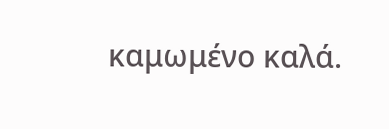καμωμένο καλά.